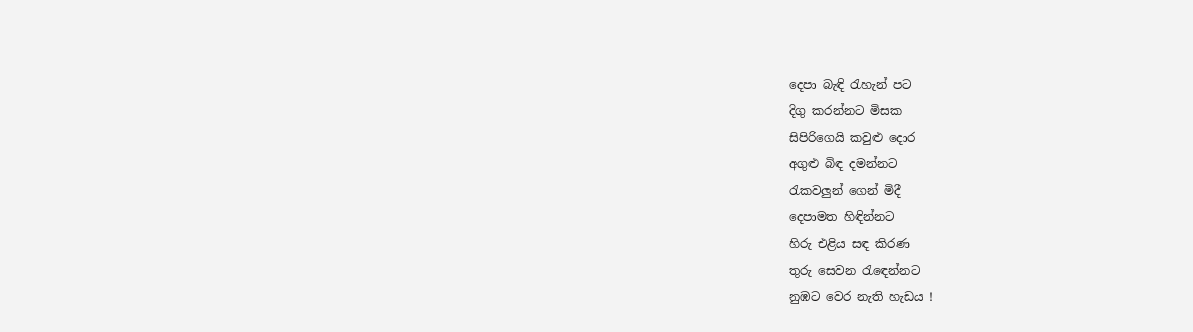දෙපා බැඳි රැහැන් පට
දිගු කරන්නට මිසක
සිපිරිගෙයි කවුළු දොර
අගුළු බිඳ දමන්නට
රැකවලුන් ගෙන් මිදී
දෙපාමත හිඳින්නට
හිරු එළිය සඳ කිරණ
තුරු සෙවන රැඳෙන්නට
නුඹට වෙර නැති හැඩය !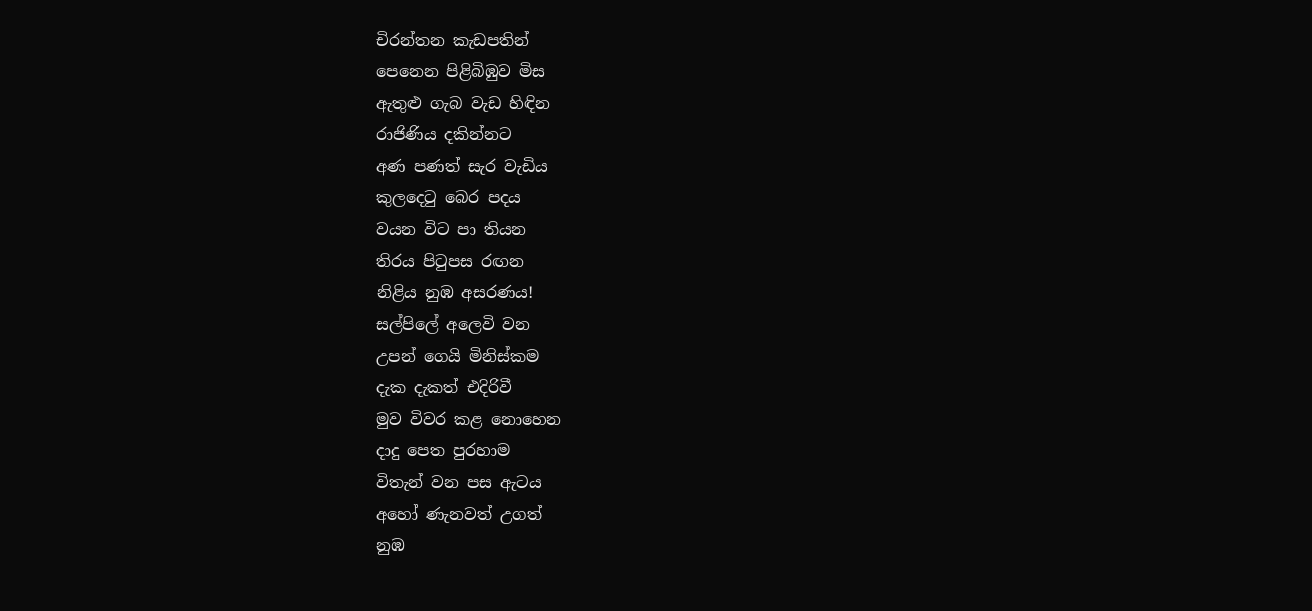චිරන්තන කැඩපතින්
පෙනෙන පිළිබිඹුව මිස
ඇතුළු ගැබ වැඩ හිඳින
රාජිණිය දකින්නට
අණ පණත් සැර වැඩිය
කුලදෙටු බෙර පදය
වයන විට පා තියන
තිරය පිටුපස රඟන
නිළිය නුඹ අසරණය!
සල්පිලේ අලෙවි වන
උපන් ගෙයි මිනිස්කම
දැක දැකත් එදිරිවී
මුව විවර කළ නොහෙන
දාදු පෙත පුරහාම
විතැන් වන පස ඇටය
අහෝ ණැනවත් උගත්
නුඹ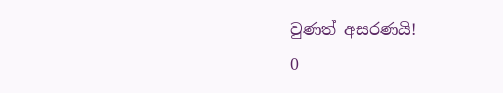වුණත් අසරණයි!
0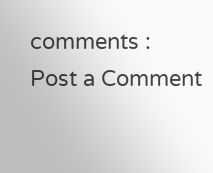comments :
Post a Comment